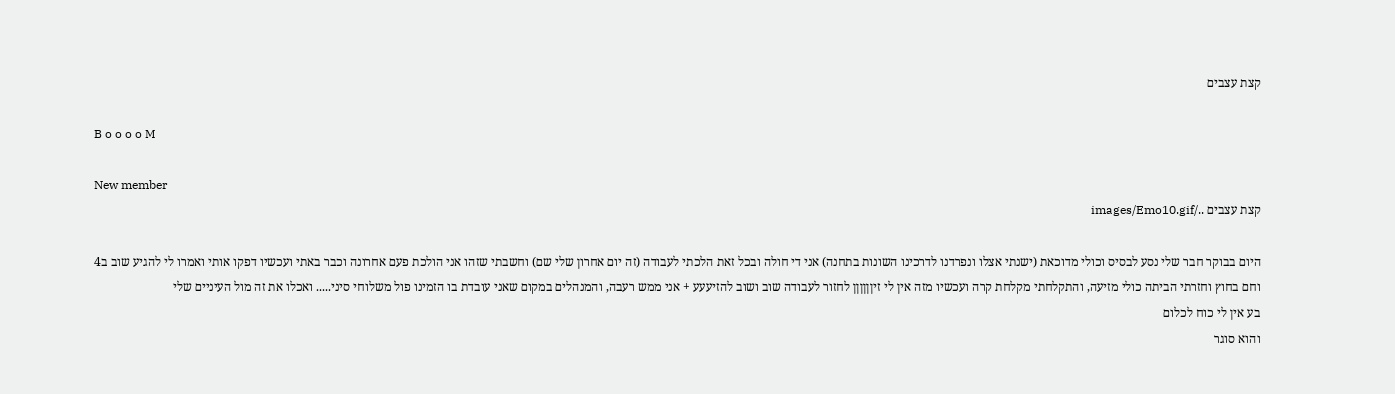קצת עצבים

B o o o o M

New member
קצת עצבים ../images/Emo10.gif

היום בבוקר חבר שלי נסע לבסיס וכולי מדוכאת (ישנתי אצלו ונפרדנו לדרכינו השונות בתחנה) אני די חולה ובכל זאת הלכתי לעבודה (זה יום אחרון שלי שם) וחשבתי שזהו אני הולכת פעם אחרונה וכבר באתי ועכשיו דפקו אותי ואמרו לי להגיע שוב ב4 וחם בחוץ וחזרתי הביתה כולי מזיעה, והתקלחתי מקלחת קרה ועכשיו מזה אין לי זיןןןןןן לחזור לעבודה שוב ושוב להזיעעע + אני ממש רעבה, והמנהלים במקום שאני עובדת בו הזמינו פול משלוחי סיני..... ואכלו את זה מול העיניים שלי
בע אין לי כוח לכלום
והוא סוגר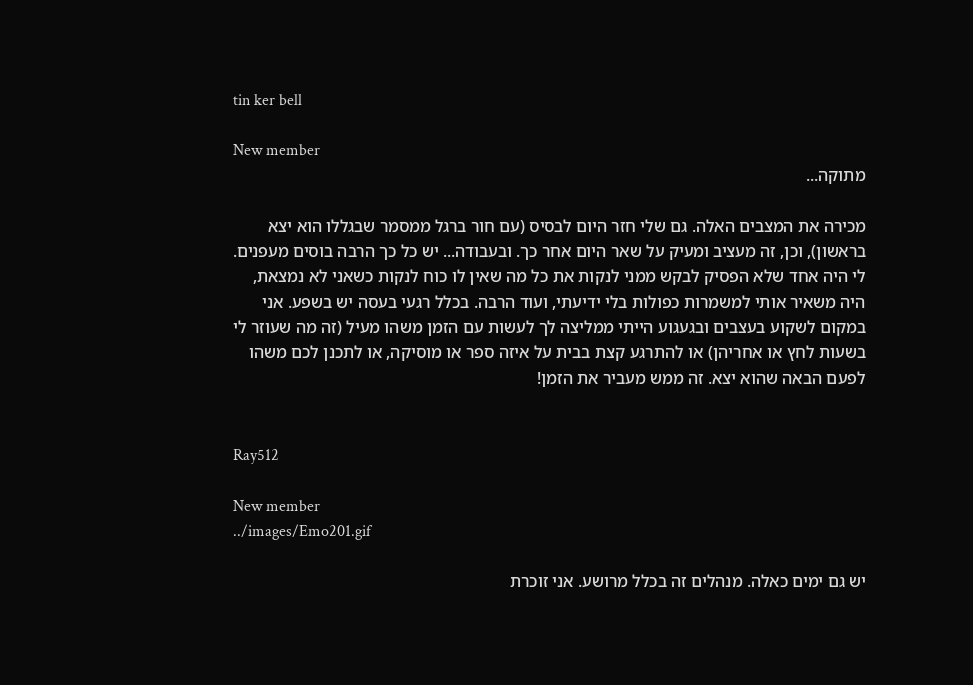tin ker bell

New member
מתוקה...

מכירה את המצבים האלה. גם שלי חזר היום לבסיס (עם חור ברגל ממסמר שבגללו הוא יצא בראשון), וכן, זה מעציב ומעיק על שאר היום אחר כך. ובעבודה... יש כל כך הרבה בוסים מעפנים. לי היה אחד שלא הפסיק לבקש ממני לנקות את כל מה שאין לו כוח לנקות כשאני לא נמצאת, היה משאיר אותי למשמרות כפולות בלי ידיעתי, ועוד הרבה. בכלל רגעי בעסה יש בשפע. אני במקום לשקוע בעצבים ובגעגוע הייתי ממליצה לך לעשות עם הזמן משהו מעיל (זה מה שעוזר לי בשעות לחץ או אחריהן) או להתרגע קצת בבית על איזה ספר או מוסיקה, או לתכנן לכם משהו לפעם הבאה שהוא יצא. זה ממש מעביר את הזמן!


Ray512

New member
../images/Emo201.gif

יש גם ימים כאלה. מנהלים זה בכלל מרושע. אני זוכרת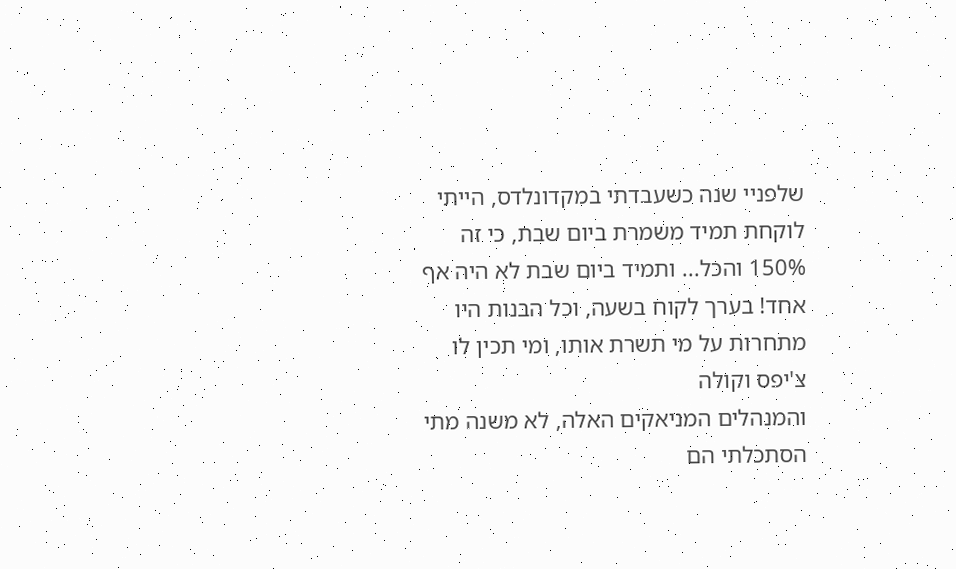שלפניי שנה כשעבדתי במקדונלדס, הייתי לוקחת תמיד משמרת ביום שבת, כי זה 150% והכל... ותמיד ביום שבת לא היה אף אחד! בערך לקוח בשעה, וכל הבנות היו מתחרות על מי תשרת אותו, ומי תכין לו צ'יפס וקולה
והמנהלים המניאקים האלה, לא משנה מתי הסתכלתי הם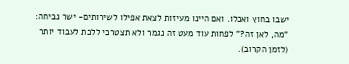ישבו בחוץ ואכלו. ואם היינו מעיזות לצאת אפילו לשירותים- ישר נביחה: "מה, לאן זה?" לפחות עוד מעט זה נגמר ולא תצטרכי ללכת לעבוד יותר (לזמן הקרוב).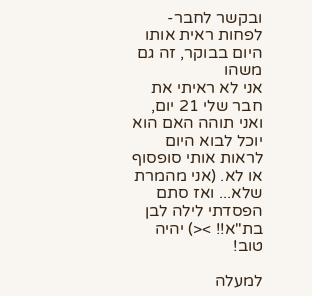ובקשר לחבר- לפחות ראית אותו היום בבוקר, זה גם משהו
אני לא ראיתי את חבר שלי 21 יום, ואני תוהה האם הוא יוכל לבוא היום לראות אותי סופסוף או לא. (אני מהמרת שלא... ואז סתם הפסדתי לילה לבן בת"א!! ><) יהיה טוב!

למעלה